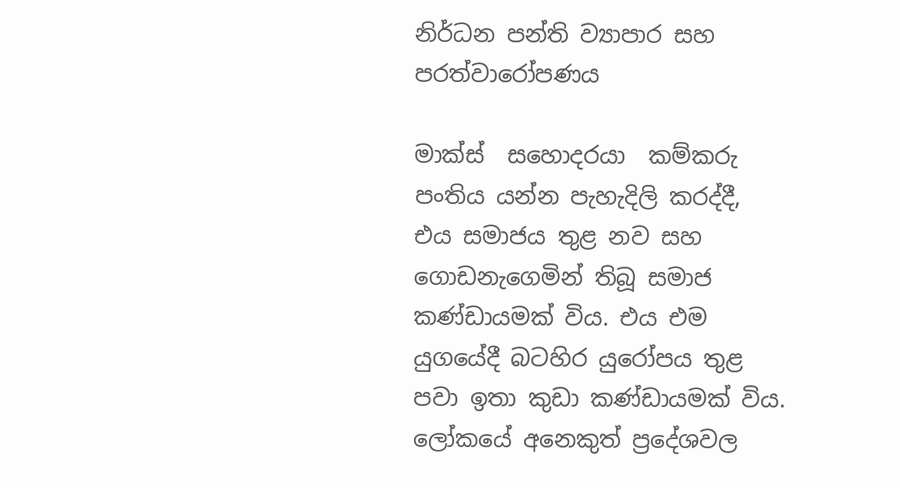නිර්ධන පන්ති ව්‍යාපාර සහ පරත්වාරෝපණය

මාක්ස්  සහොදරයා  කම්කරු පංතිය යන්න පැහැදිලි කරද්දී, එය සමාජය තුළ නව සහ ගොඩනැගෙමින් තිබූ සමාජ කණ්ඩායමක් විය. එය එම යුගයේදී බටහිර යුරෝපය තුළ පවා ඉතා කුඩා කණ්ඩායමක් විය. ලෝකයේ අනෙකුත් ප්‍රදේශවල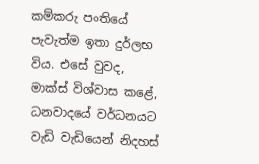කම්කරු පංතියේ පැවැත්ම ඉතා දුර්ලභ විය. එසේ වුවද, මාක්ස් විශ්වාස කළේ, ධනවාදයේ වර්ධනයට වැඩි වැඩියෙන් නිදහස්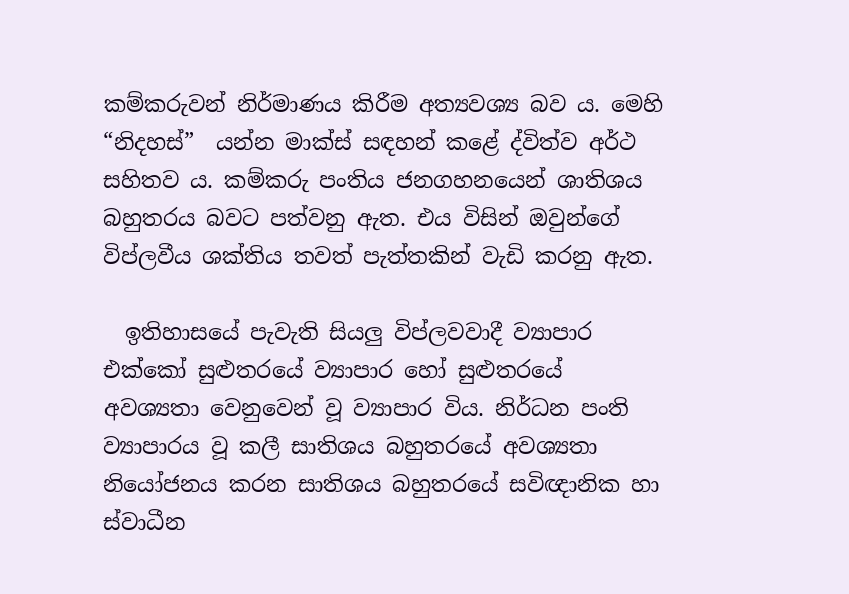කම්කරුවන් නිර්මාණය කිරීම අත්‍යවශ්‍ය බව ය. මෙහි “නිදහස්”  යන්න මාක්ස් සඳහන් කළේ ද්විත්ව අර්ථ සහිතව ය. කම්කරු පංතිය ජනගහනයෙන් ශාතිශය බහුතරය බවට පත්වනු ඇත. එය විසින් ඔවුන්ගේ විප්ලවීය ශක්තිය තවත් පැත්තකින් වැඩි කරනු ඇත.

  ඉතිහාසයේ පැවැති සියලු විප්ලවවාදී ව්‍යාපාර එක්කෝ සුළුතරයේ ව්‍යාපාර හෝ සුළුතරයේ අවශ්‍යතා වෙනුවෙන් වූ ව්‍යාපාර විය. නිර්ධන පංති ව්‍යාපාරය වූ කලී සාතිශය බහුතරයේ අවශ්‍යතා නියෝජනය කරන සාතිශය බහුතරයේ සවිඥානික හා ස්වාධීන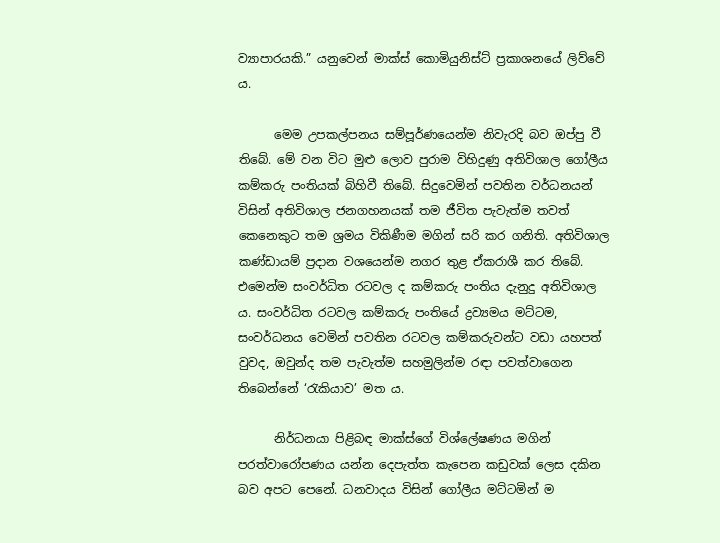ව්‍යාපාරයකි.” යනුවෙන් මාක්ස් කොමියුනිස්ට් ප්‍රකාශනයේ ලිව්වේ ය.

      මෙම උපකල්පනය සම්පූර්ණයෙන්ම නිවැරදි බව ඔප්පු වී තිබේ. මේ වන විට මුළු ලොව පුරාම විහිදුණු අතිවිශාල ගෝලීය කම්කරු පංතියක් බිහිවී තිබේ. සිදුවෙමින් පවතින වර්ධනයන් විසින් අතිවිශාල ජනගහනයක් තම ජීවිත පැවැත්ම තවත් කෙනෙකුට තම ශ්‍රමය විකිණීම මගින් සරි කර ගනිති. අතිවිශාල කණ්ඩායම් ප්‍රදාන වශයෙන්ම නගර තුළ ඒකරාශී කර තිබේ. එමෙන්ම සංවර්ධිත රටවල ද කම්කරු පංතිය දැනුදු අතිවිශාල ය. සංවර්ධිත රටවල කම්කරු පංතියේ ද්‍රව්‍යමය මට්ටම, සංවර්ධනය වෙමින් පවතින රටවල කම්කරුවන්ට වඩා යහපත් වුවද, ඔවුන්ද තම පැවැත්ම සහමුලින්ම රඳා පවත්වාගෙන තිබෙන්නේ ‘රැකියාව’ මත ය.

      නිර්ධනයා පිළිබඳ මාක්ස්ගේ විශ්ලේෂණය මගින් පරත්වාරෝපණය යන්න දෙපැත්ත කැපෙන කඩුවක් ලෙස දකින බව අපට පෙනේ. ධනවාදය විසින් ගෝලීය මට්ටමින් ම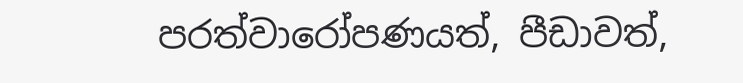පරත්වාරෝපණයත්, පීඩාවත්,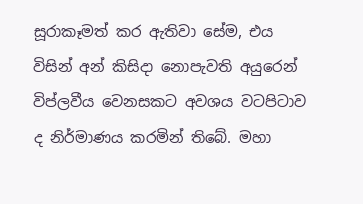සූරාකෑමත් කර ඇතිවා සේම, එය විසින් අන් කිසිදා නොපැවති අයුරෙන් විප්ලවීය වෙනසකට අවශය වටපිටාව ද නිර්මාණය කරමින් තිබේ. මහා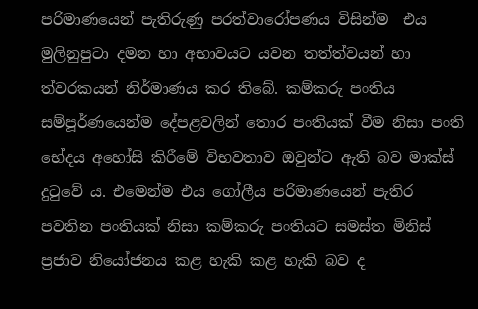පරිමාණයෙන් පැතිරුණු පරත්වාරෝපණය විසින්ම  එය මුලිනුපුටා දමන හා අභාවයට යවන තත්ත්වයන් හා ත්වරකයන් නිර්මාණය කර තිබේ. කම්කරු පංතිය සම්පූර්ණයෙන්ම දේපළවලින් තොර පංතියක් වීම නිසා පංති භේදය අහෝසි කිරීමේ විභවතාව ඔවුන්ට ඇති බව මාක්ස් දුටුවේ ය. එමෙන්ම එය ගෝලීය පරිමාණයෙන් පැතිර පවතින පංතියක් නිසා කම්කරු පංතියට සමස්ත මිනිස් ප්‍රජාව නියෝජනය කළ හැකි කළ හැකි බව ද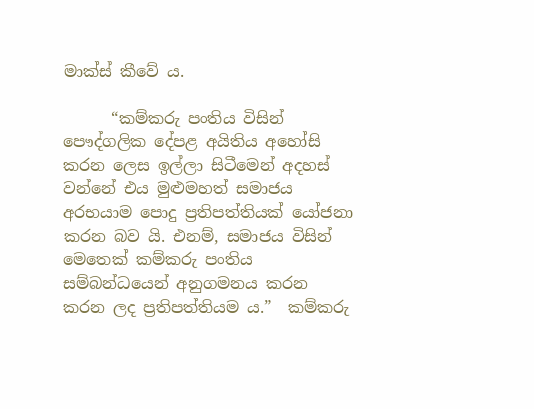මාක්ස් කීවේ ය.

      “කම්කරු පංතිය විසින් පෞද්ගලික දේපළ අයිතිය අහෝසි කරන ලෙස ඉල්ලා සිටීමෙන් අදහස් වන්නේ එය මුළුමහත් සමාජය අරභයාම පොදු ප්‍රතිපත්තියක් යෝජනා කරන බව යි. එනම්, සමාජය විසින් මෙතෙක් කම්කරු පංතිය සම්බන්ධයෙන් අනුගමනය කරන කරන ලද ප්‍රතිපත්තියම ය.”  කම්කරු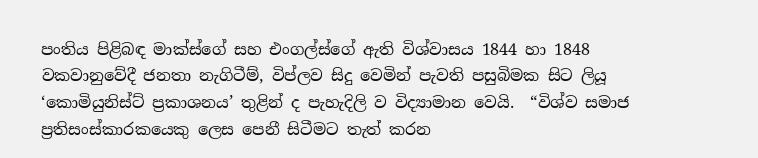පංතිය පිළිබඳ මාක්ස්ගේ සහ එංගල්ස්ගේ ඇති විශ්වාසය 1844 හා 1848 වකවානුවේදී ජනතා නැගිටීම්, විප්ලව සිදු වෙමින් පැවති පසුබිමක සිට ලියූ ‘කොමියුනිස්ට් ප්‍රකාශනය’ තුළින් ද පැහැදිලි ව විද්‍යාමාන වෙයි.  “විශ්ව සමාජ ප්‍රතිසංස්කාරකයෙකු ලෙස පෙනී සිටීමට තැත් කරන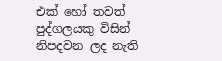එක් හෝ තවත් පුද්ගලයකු විසින් නිපදවන ලද නැති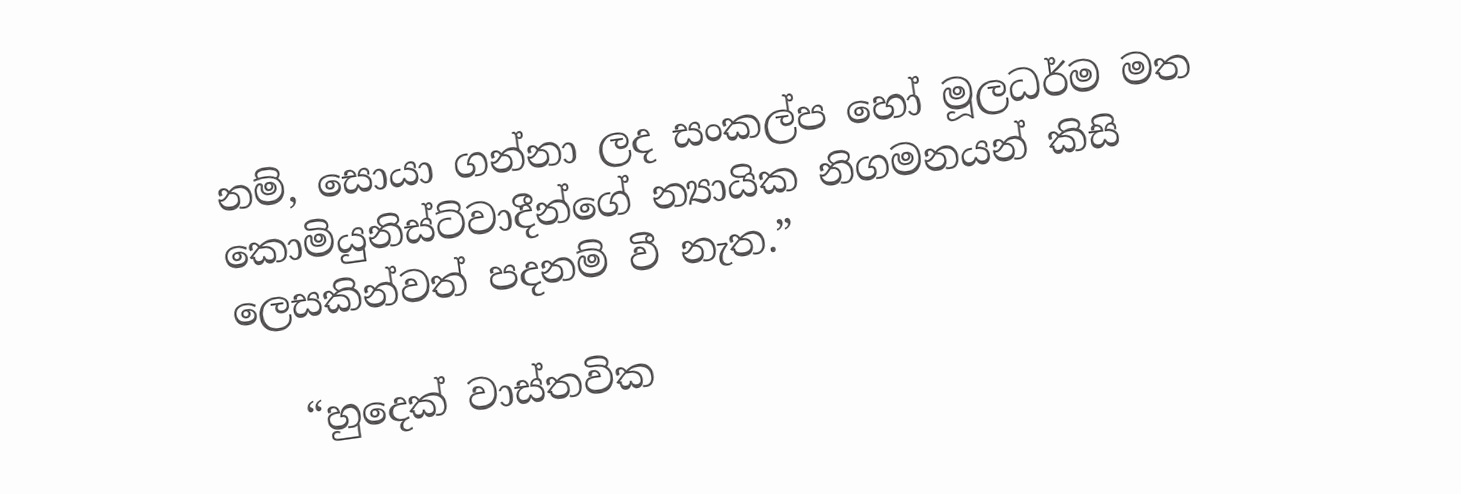නම්, සොයා ගන්නා ලද සංකල්ප හෝ මූලධර්ම මත කොමියුනිස්ට්වාදීන්ගේ න්‍යායික නිගමනයන් කිසි ලෙසකින්වත් පදනම් වී නැත.”

   “හුදෙක් වාස්තවික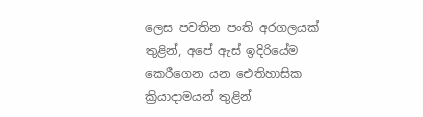ලෙස පවතින පංති අරගලයක් තුළින්, අපේ ඇස් ඉදිරියේම කෙරීගෙන යන ඓතිහාසික ක්‍රියාදාමයන් තුළින්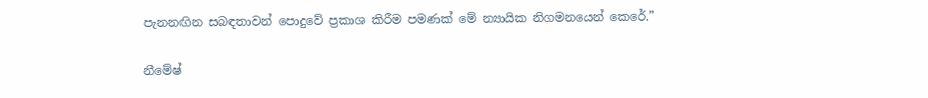පැනනඟින සබඳතාවන් පොදුවේ ප්‍රකාශ කිරීම පමණක් මේ න්‍යායික නිගමනයෙන් කෙරේ.”

නීමේෂ්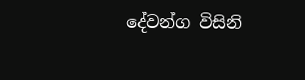දේවන්ග විසිනි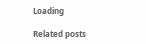Loading

Related posts